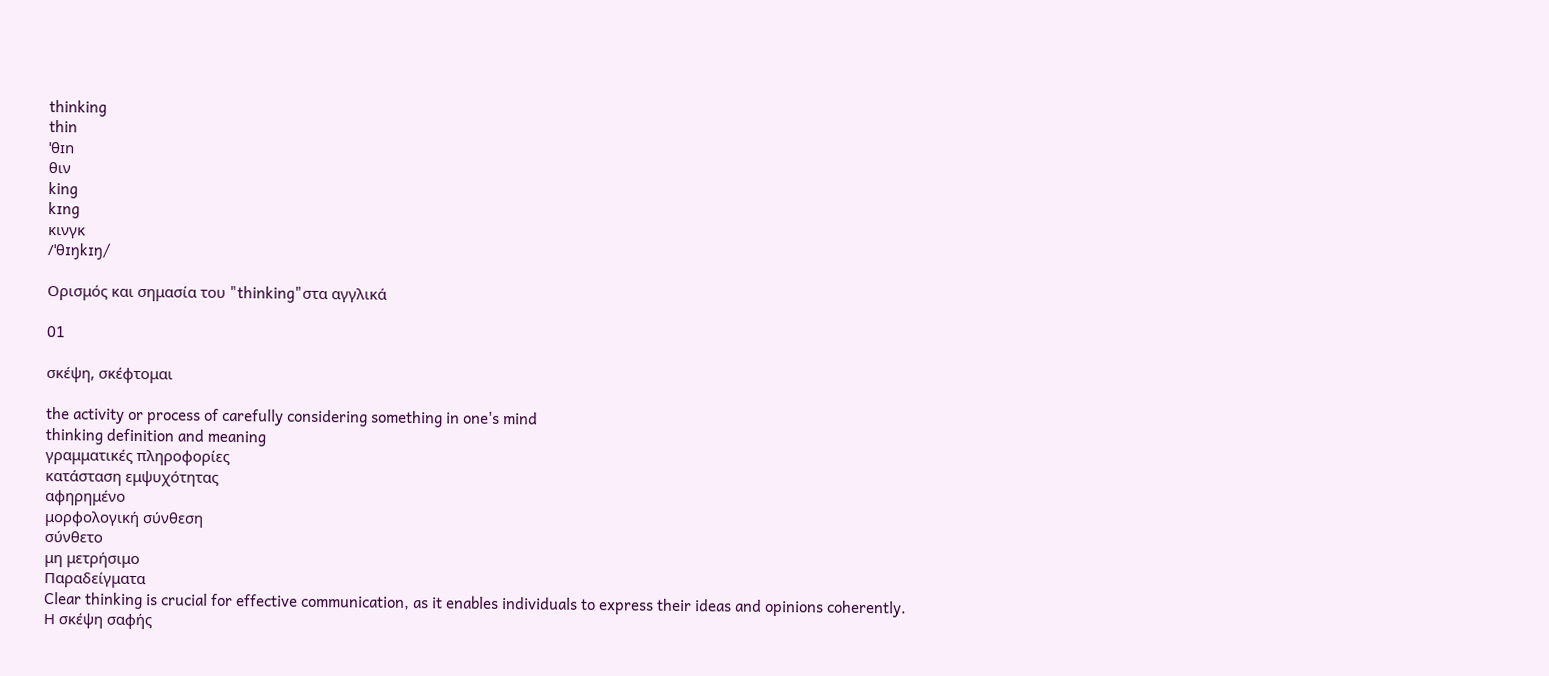thinking
thin
ˈθɪn
θιν
king
kɪng
κινγκ
/ˈθɪŋkɪŋ/

Ορισμός και σημασία του "thinking"στα αγγλικά

01

σκέψη, σκέφτομαι

the activity or process of carefully considering something in one's mind
thinking definition and meaning
γραμματικές πληροφορίες
κατάσταση εμψυχότητας
αφηρημένο
μορφολογική σύνθεση
σύνθετο
μη μετρήσιμο
Παραδείγματα
Clear thinking is crucial for effective communication, as it enables individuals to express their ideas and opinions coherently.
Η σκέψη σαφής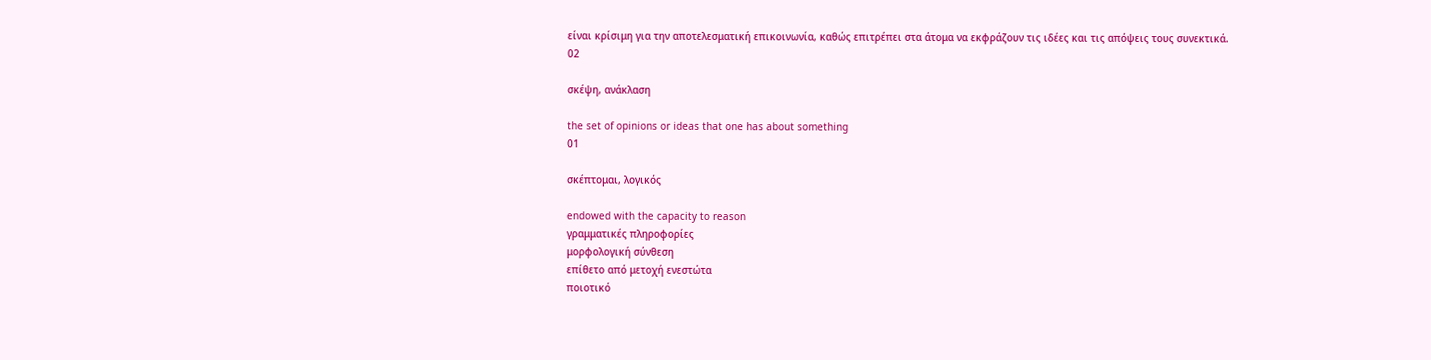είναι κρίσιμη για την αποτελεσματική επικοινωνία, καθώς επιτρέπει στα άτομα να εκφράζουν τις ιδέες και τις απόψεις τους συνεκτικά.
02

σκέψη, ανάκλαση

the set of opinions or ideas that one has about something
01

σκέπτομαι, λογικός

endowed with the capacity to reason
γραμματικές πληροφορίες
μορφολογική σύνθεση
επίθετο από μετοχή ενεστώτα
ποιοτικό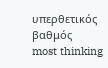υπερθετικός βαθμός
most thinking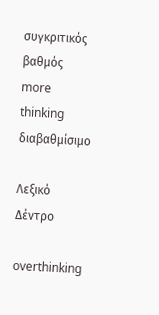συγκριτικός βαθμός
more thinking
διαβαθμίσιμο

Λεξικό Δέντρο

overthinking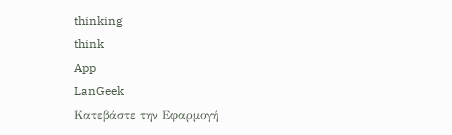thinking
think
App
LanGeek
Κατεβάστε την Εφαρμογή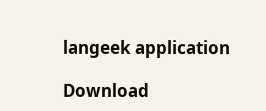langeek application

Download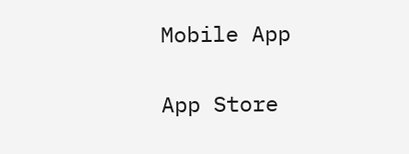Mobile App

App Store